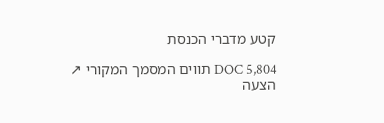קטע מדברי הכנסת

DOC 5,804 תווים המסמך המקורי ↗
הצעה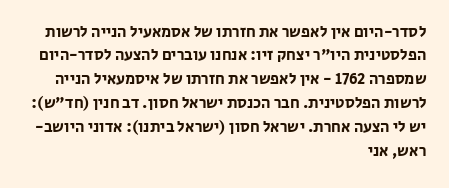לסדר-היום אין לאפשר את חזרתו של אסמאעיל הנייה לרשות הפלסטינית היו"ר יצחק זיו: אנחנו עוברים להצעה לסדר-היום שמספרה 1762 - אין לאפשר את חזרתו של איסמעאיל הנייה לרשות הפלסטינית. חבר הכנסת ישראל חסון. דב חנין (חד"ש): יש לי הצעה אחרת. ישראל חסון (ישראל ביתנו): אדוני היושב-ראש, אני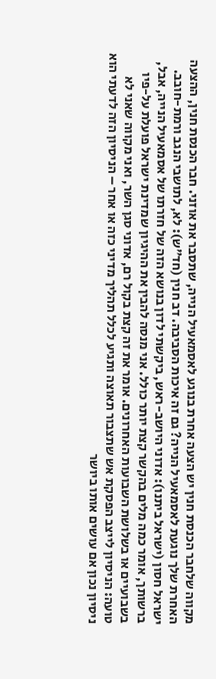מקווה שלחבר הכנסת חנין יש הצעה אחרת בנוגע לאסמאעיל הנייה, שתסבר את אוזני. חבר הכנסת חנין, ההצעה האחרת שלך נוגעת לאסמאעיל הנייה? גם זה איכות הסביבה. דב חנין (חד"ש): לא, לתושבי הנגב ורמת-חובב. ישראל חסון (ישראל ביתנו): אדוני היושב-ראש, ביקשתי לדון בנושא הזה של חזרתו של אסמאעיל הנייה, אבל, ברשותך, אומר כמה מלים בהקשר קצת יותר כולל. אני מנסה להבין את ההיגיון שמדינת ישראל פועלת על-פיו בשבועיים או בשלושת השבועות האחרונים. אומר את זה קצת בקול רם, אדוני סגן השר, ואני מקווה שאני לא טועה: הניסיון לייצב הפסקת אש שתצבור תאוצה ותגיע לכלל תהליך מדיני כזה או אחר – הניסיון הזה לדעתי הוא ניסיון נכון אם עושים אותו ביושר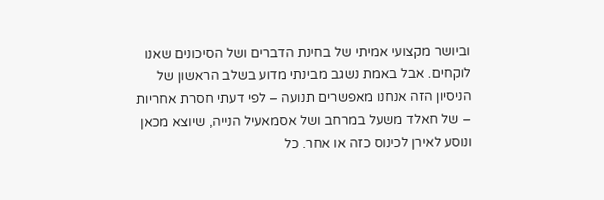וביושר מקצועי אמיתי של בחינת הדברים ושל הסיכונים שאנו לוקחים. אבל באמת נשגב מבינתי מדוע בשלב הראשון של הניסיון הזה אנחנו מאפשרים תנועה – לפי דעתי חסרת אחריות – של חאלד משעל במרחב ושל אסמאעיל הנייה, שיוצא מכאן ונוסע לאירן לכינוס כזה או אחר. כל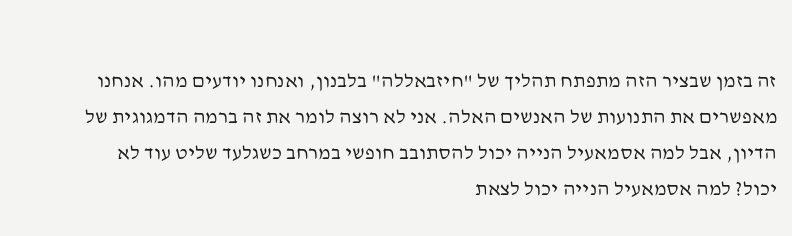זה בזמן שבציר הזה מתפתח תהליך של "חיזבאללה" בלבנון, ואנחנו יודעים מהו. אנחנו מאפשרים את התנועות של האנשים האלה. אני לא רוצה לומר את זה ברמה הדמגוגית של הדיון, אבל למה אסמאעיל הנייה יכול להסתובב חופשי במרחב כשגלעד שליט עוד לא יכול? למה אסמאעיל הנייה יכול לצאת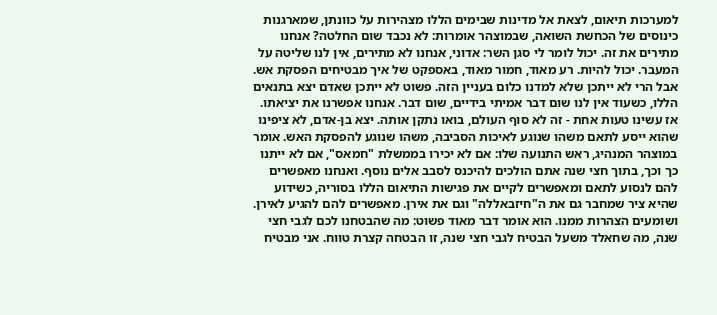למערכות תיאום, לצאת אל מדינות שבימים הללו מצהירות על כוונתן, שמארגנות כינוסים של הכחשת השואה, שבמוצהר אומרות: לא נכבד שום החלטה? אנחנו מתירים את זה. יכול לומר לי סגן השר: אדוני, אנחנו לא מתירים, אין לנו שליטה על המעבר. יכול להיות. רע מאוד, חמור מאוד, באספקט של איך מבטיחים הפסקת אש. אבל הרי לא ייתכן שלא למדנו כלום בעניין הזה. פשוט לא ייתכן שאדם יצא בתנאים הללו, כשעוד אין לנו שום דבר אמיתי בידיים, שום דבר. אנחנו אפשרנו את יציאתו. אז עשינו טעות אחת - זה לא סוף העולם, בואו נתקן אותה. יצא בן-אדם, לא ציפינו שהוא ייסע לתאם משהו שנוגע לאיכות הסביבה, משהו שנוגע להפסקת האש. אומר במוצהר המנהיג, ראש התנועה שלו: אם לא יכירו בממשלת "חמאס", אם לא ייתנו כך וכך, בתוך חצי שנה אתם הולכים להיכנס לסבב אלים נוסף. ואנחנו מאפשרים להם לנסוע לתאם ומאפשרים לקיים את פגישות התיאום הללו בסוריה, כשידוע שהיא ציר שמחבר גם את ה"חיזבאללה" וגם את אירן. מאפשרים להם להגיע לאירן. ושומעים הצהרות ממנו. הוא אומר דבר מאוד פשוט: מה שהבטחנו לכם לגבי חצי שנה, מה שחאלד משעל הבטיח לגבי חצי שנה, זו הבטחה קצרת טווח. אני מבטיח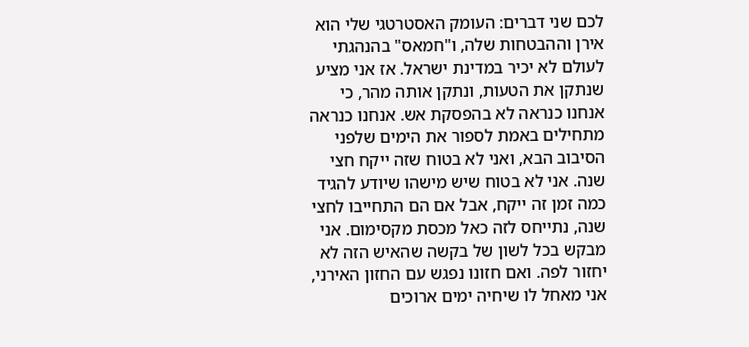לכם שני דברים: העומק האסטרטגי שלי הוא אירן וההבטחות שלה, ו"חמאס" בהנהגתי לעולם לא יכיר במדינת ישראל. אז אני מציע שנתקן את הטעות, ונתקן אותה מהר, כי אנחנו כנראה לא בהפסקת אש. אנחנו כנראה מתחילים באמת לספור את הימים שלפני הסיבוב הבא, ואני לא בטוח שזה ייקח חצי שנה. אני לא בטוח שיש מישהו שיודע להגיד כמה זמן זה ייקח, אבל אם הם התחייבו לחצי שנה, נתייחס לזה כאל מכסת מקסימום. אני מבקש בכל לשון של בקשה שהאיש הזה לא יחזור לפה. ואם חזונו נפגש עם החזון האירני, אני מאחל לו שיחיה ימים ארוכים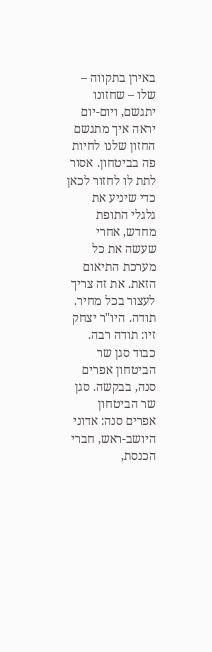באירן בתקווה – שלו – שחזונו יתגשם, ויום-יום יראה איך מתגשם החזון שלנו לחיות פה בביטחון. אסור לתת לו לחזור לכאן כדי שיניע את גלגלי התופת מחדש, אחרי שעשה את כל מערכת התיאום הזאת. את זה צריך לעצור בכל מחיר. תודה. היו"ר יצחק זיו: תודה רבה. כבוד סגן שר הביטחון אפרים סנה, בבקשה. סגן שר הביטחון אפרים סנה: אדוני היושב-ראש, חברי הכנסת,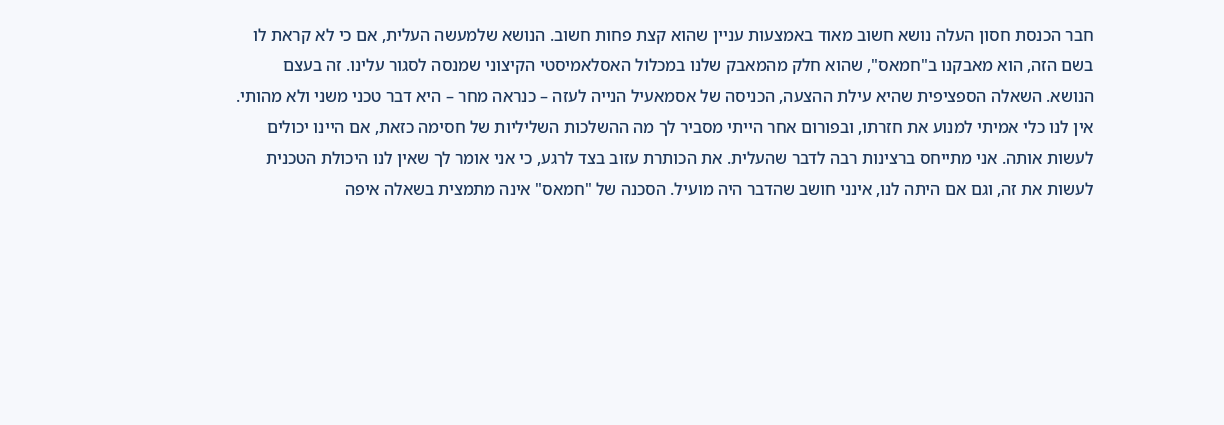חבר הכנסת חסון העלה נושא חשוב מאוד באמצעות עניין שהוא קצת פחות חשוב. הנושא שלמעשה העלית, אם כי לא קראת לו בשם הזה, הוא מאבקנו ב"חמאס", שהוא חלק מהמאבק שלנו במכלול האסלאמיסטי הקיצוני שמנסה לסגור עלינו. זה בעצם הנושא. השאלה הספציפית שהיא עילת ההצעה, הכניסה של אסמאעיל הנייה לעזה – כנראה מחר – היא דבר טכני משני ולא מהותי. אין לנו כלי אמיתי למנוע את חזרתו, ובפורום אחר הייתי מסביר לך מה ההשלכות השליליות של חסימה כזאת, אם היינו יכולים לעשות אותה. אני מתייחס ברצינות רבה לדבר שהעלית. את הכותרת עזוב בצד לרגע, כי אני אומר לך שאין לנו היכולת הטכנית לעשות את זה, וגם אם היתה לנו, אינני חושב שהדבר היה מועיל. הסכנה של "חמאס" אינה מתמצית בשאלה איפה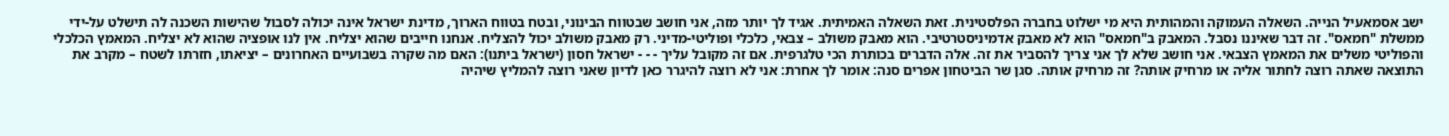ישב אסמאעיל הנייה. השאלה העמוקה והמהותית היא מי ישלוט בחברה הפלסטינית. זאת השאלה האמיתית. אגיד לך יותר מזה, אני חושב שבטווח הבינוני, ובטח בטווח הארוך, מדינת ישראל אינה יכולה לסבול שהישות השכנה לה תישלט על-ידי ממשלת "חמאס". זה דבר שאיננו נסבל. המאבק ב"חמאס" הוא לא מאבק אדמיניסטרטיבי. הוא מאבק משולב – צבאי, כלכלי ופוליטי-מדיני. רק מאבק משולב יכול להצליח. אנחנו חייבים שהוא יצליח. אין לנו אופציה שהוא לא יצליח. המאמץ הכלכלי והפוליטי משלים את המאמץ הצבאי. אני חושב שלא לך אני צריך להסביר את זה. אלה הדברים בכותרת הכי טלגרפית. אם זה מקובל עליך - - - ישראל חסון (ישראל ביתנו): האם מה שקרה בשבועיים האחרונים – יציאתו, חזרתו לשטח – מקרב את התוצאה שאתה רוצה לחתור אליה או מרחיק אותה? זה מרחיק אותה. סגן שר הביטחון אפרים סנה: אומר לך אחרת: אני לא רוצה להיגרר כאן לדיון שאני רוצה להמליץ שיהיה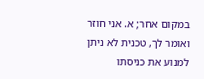במקום אחר; א. אני חוזר ואומר לך, טכנית לא ניתן למנוע את כניסתו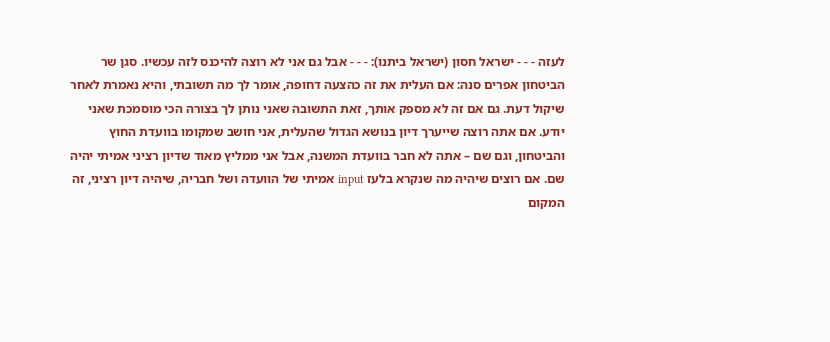לעזה - - - ישראל חסון (ישראל ביתנו): - - - אבל גם אני לא רוצה להיכנס לזה עכשיו. סגן שר הביטחון אפרים סנה: אם העלית את זה כהצעה דחופה, אומר לך מה תשובתי, והיא נאמרת לאחר שיקול דעת. גם אם זה לא מספק אותך, זאת התשובה שאני נותן לך בצורה הכי מוסמכת שאני יודע. אם אתה רוצה שייערך דיון בנושא הגדול שהעלית, אני חושב שמקומו בוועדת החוץ והביטחון, וגם שם – אתה לא חבר בוועדת המשנה, אבל אני ממליץ מאוד שדיון רציני אמיתי יהיה שם. אם רוצים שיהיה מה שנקרא בלעז input אמיתי של הוועדה ושל חבריה, שיהיה דיון רציני, זה המקום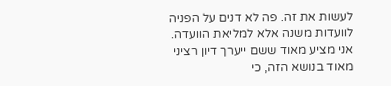לעשות את זה. פה לא דנים על הפניה לוועדות משנה אלא למליאת הוועדה. אני מציע מאוד ששם ייערך דיון רציני מאוד בנושא הזה, כי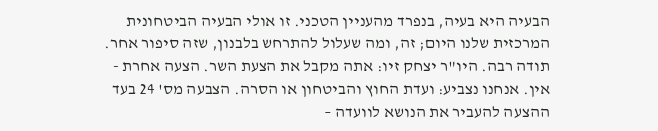הבעיה היא בעיה, בנפרד מהעניין הטכני. זו אולי הבעיה הביטחונית המרכזית שלנו היום; זה, ומה שעלול להתרחש בלבנון, שזה סיפור אחר. תודה רבה. היו"ר יצחק זיו: אתה מקבל את הצעת השר. הצעה אחרת - אין. אנחנו נצביע: ועדת החוץ והביטחון או הסרה. הצבעה מס' 24 בעד ההצעה להעביר את הנושא לוועדה –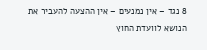8 נגד – אין נמנעים – אין ההצעה להעביר את הנושא לוועדת החוץ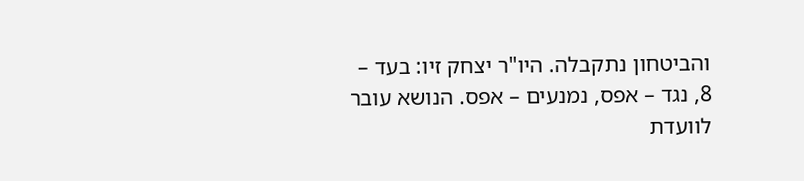והביטחון נתקבלה. היו"ר יצחק זיו: בעד – 8, נגד – אפס, נמנעים – אפס. הנושא עובר לוועדת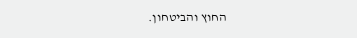החוץ והביטחון.